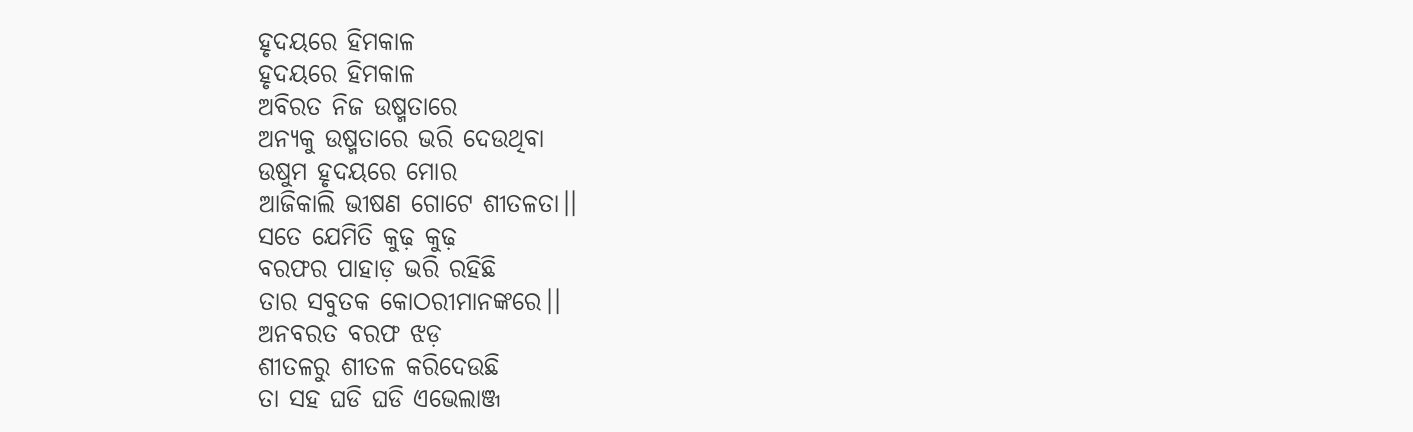ହୃଦୟରେ ହିମକାଳ
ହୃଦୟରେ ହିମକାଳ
ଅବିରତ ନିଜ ଉଷ୍ମତାରେ
ଅନ୍ୟକୁ ଉଷ୍ମତାରେ ଭରି ଦେଉଥିବା
ଉଷୁମ ହୃଦୟରେ ମୋର
ଆଜିକାଲି ଭୀଷଣ ଗୋଟେ ଶୀତଳତା।।
ସତେ ଯେମିତି କୁଢ଼ କୁଢ଼
ବରଫର ପାହାଡ଼ ଭରି ରହିଛି
ତାର ସବୁତକ କୋଠରୀମାନଙ୍କରେ।।
ଅନବରତ ବରଫ ଝଡ଼
ଶୀତଳରୁ ଶୀତଳ କରିଦେଉଛି
ତା ସହ ଘଡି ଘଡି ଏଭେଲାଞ୍ଜ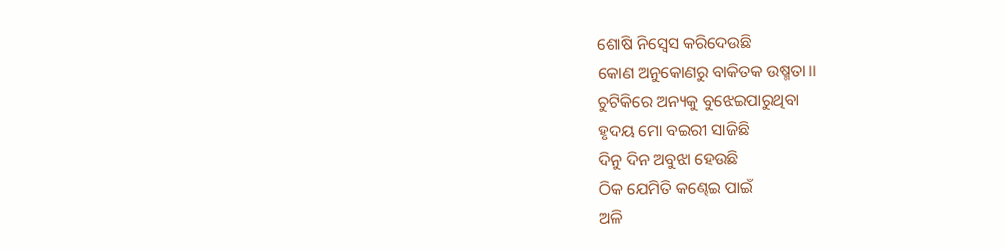ଶୋଷି ନିସ୍ବେସ କରିଦେଉଛି
କୋଣ ଅନୁକୋଣରୁ ବାକିତକ ଉଷ୍ମତା।।
ଚୁଟିକିରେ ଅନ୍ୟକୁ ବୁଝେଇପାରୁଥିବା
ହୃଦୟ ମୋ ବଇରୀ ସାଜିଛି
ଦିନୁ ଦିନ ଅବୁଝା ହେଉଛି
ଠିକ ଯେମିତି କଣ୍ଢେଇ ପାଇଁ
ଅଳି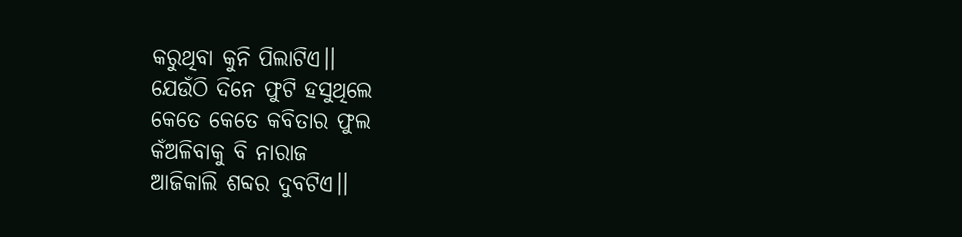କରୁଥିବା କୁନି ପିଲାଟିଏ।।
ଯେଉଁଠି ଦିନେ ଫୁଟି ହସୁଥିଲେ
କେତେ କେତେ କବିତାର ଫୁଲ
କଁଅଳିବାକୁ ବି ନାରାଜ
ଆଜିକାଲି ଶବ୍ଦର ଦୁବଟିଏ।।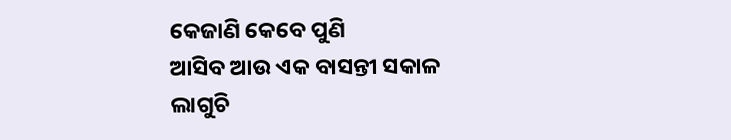କେଜାଣି କେବେ ପୁଣି
ଆସିବ ଆଉ ଏକ ବାସନ୍ତୀ ସକାଳ
ଲାଗୁଚି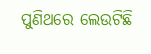ପୁଣିଥରେ ଲେଉଟିଛି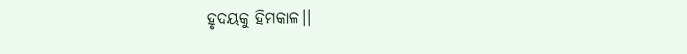ହୃଦୟକୁ ହିମକାଳ।।